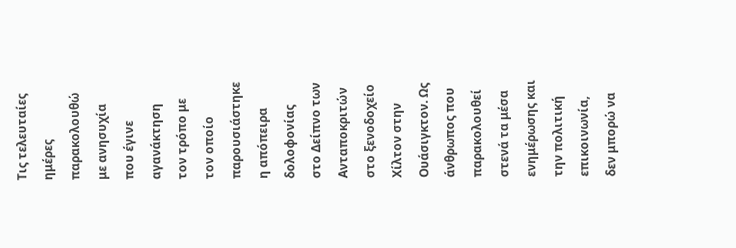Τις τελευταίες ημέρες παρακολουθώ με ανησυχία που έγινε αγανάκτηση τον τρόπο με τον οποίο παρουσιάστηκε η απόπειρα δολοφονίας στο Δείπνο των Ανταποκριτών στο ξενοδοχείο Χίλτον στην Ουάσιγκτον. Ως άνθρωπος που παρακολουθεί στενά τα μέσα ενημέρωσης και την πολιτική επικοινωνία, δεν μπορώ να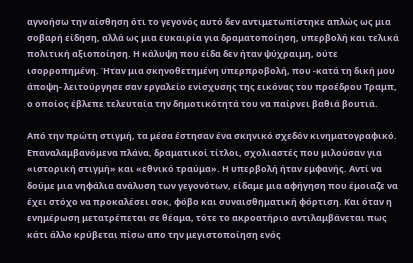αγνοήσω την αίσθηση ότι το γεγονός αυτό δεν αντιμετωπίστηκε απλώς ως μια σοβαρή είδηση, αλλά ως μια ευκαιρία για δραματοποίηση, υπερβολή και τελικά πολιτική αξιοποίηση. Η κάλυψη που είδα δεν ήταν ψύχραιμη, ούτε ισορροπημένη. Ήταν μια σκηνοθετημένη υπερπροβολή, που -κατά τη δική μου άποψη- λειτούργησε σαν εργαλείο ενίσχυσης της εικόνας του προέδρου Τραμπ, ο οποίος έβλεπε τελευταία την δημοτικότητά του να παίρνει βαθιά βουτιά.

Από την πρώτη στιγμή, τα μέσα έστησαν ένα σκηνικό σχεδόν κινηματογραφικό. Επαναλαμβανόμενα πλάνα, δραματικοί τίτλοι, σχολιαστές που μιλούσαν για «ιστορική στιγμή» και «εθνικό τραύμα». Η υπερβολή ήταν εμφανής. Αντί να δούμε μια νηφάλια ανάλυση των γεγονότων, είδαμε μια αφήγηση που έμοιαζε να έχει στόχο να προκαλέσει σοκ, φόβο και συναισθηματική φόρτιση. Και όταν η ενημέρωση μετατρέπεται σε θέαμα, τότε το ακροατήριο αντιλαμβάνεται πως κάτι άλλο κρύβεται πίσω απο την μεγιστοποίηση ενός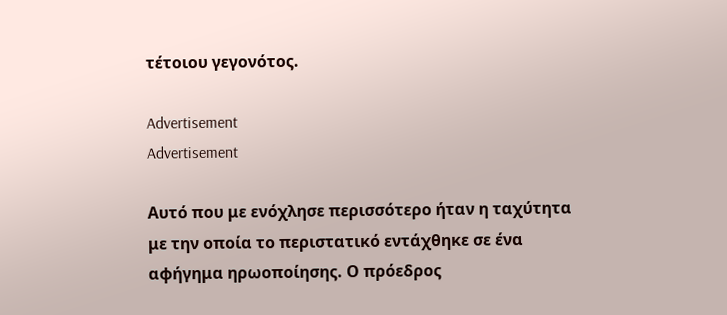τέτοιου γεγονότος.

Advertisement
Advertisement

Αυτό που με ενόχλησε περισσότερο ήταν η ταχύτητα με την οποία το περιστατικό εντάχθηκε σε ένα αφήγημα ηρωοποίησης. Ο πρόεδρος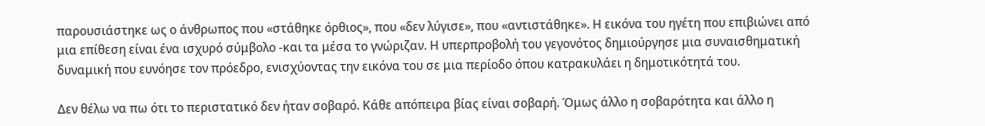παρουσιάστηκε ως ο άνθρωπος που «στάθηκε όρθιος», που «δεν λύγισε», που «αντιστάθηκε». Η εικόνα του ηγέτη που επιβιώνει από μια επίθεση είναι ένα ισχυρό σύμβολο -και τα μέσα το γνώριζαν. Η υπερπροβολή του γεγονότος δημιούργησε μια συναισθηματική δυναμική που ευνόησε τον πρόεδρο, ενισχύοντας την εικόνα του σε μια περίοδο όπου κατρακυλάει η δημοτικότητά του.

Δεν θέλω να πω ότι το περιστατικό δεν ήταν σοβαρό. Κάθε απόπειρα βίας είναι σοβαρή. Όμως άλλο η σοβαρότητα και άλλο η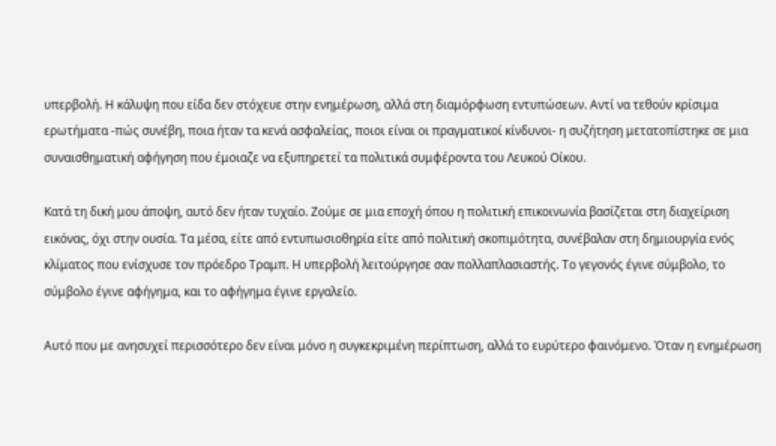υπερβολή. Η κάλυψη που είδα δεν στόχευε στην ενημέρωση, αλλά στη διαμόρφωση εντυπώσεων. Αντί να τεθούν κρίσιμα ερωτήματα -πώς συνέβη, ποια ήταν τα κενά ασφαλείας, ποιοι είναι οι πραγματικοί κίνδυνοι- η συζήτηση μετατοπίστηκε σε μια συναισθηματική αφήγηση που έμοιαζε να εξυπηρετεί τα πολιτικά συμφέροντα του Λευκού Οίκου.

Κατά τη δική μου άποψη, αυτό δεν ήταν τυχαίο. Ζούμε σε μια εποχή όπου η πολιτική επικοινωνία βασίζεται στη διαχείριση εικόνας, όχι στην ουσία. Τα μέσα, είτε από εντυπωσιοθηρία είτε από πολιτική σκοπιμότητα, συνέβαλαν στη δημιουργία ενός κλίματος που ενίσχυσε τον πρόεδρο Τραμπ. Η υπερβολή λειτούργησε σαν πολλαπλασιαστής. Το γεγονός έγινε σύμβολο, το σύμβολο έγινε αφήγημα, και το αφήγημα έγινε εργαλείο.

Αυτό που με ανησυχεί περισσότερο δεν είναι μόνο η συγκεκριμένη περίπτωση, αλλά το ευρύτερο φαινόμενο. Όταν η ενημέρωση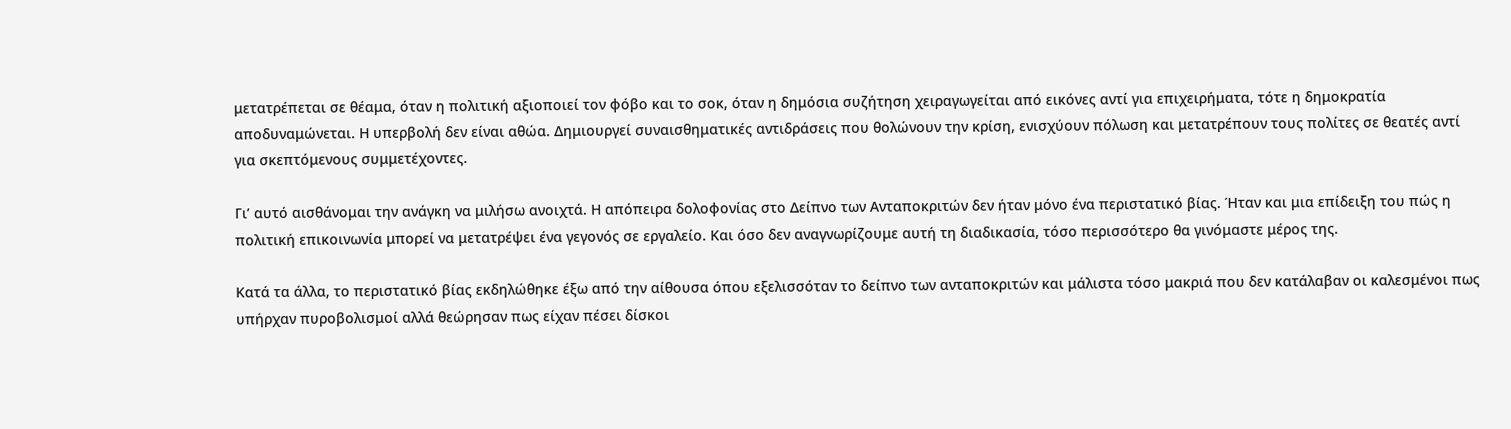μετατρέπεται σε θέαμα, όταν η πολιτική αξιοποιεί τον φόβο και το σοκ, όταν η δημόσια συζήτηση χειραγωγείται από εικόνες αντί για επιχειρήματα, τότε η δημοκρατία αποδυναμώνεται. Η υπερβολή δεν είναι αθώα. Δημιουργεί συναισθηματικές αντιδράσεις που θολώνουν την κρίση, ενισχύουν πόλωση και μετατρέπουν τους πολίτες σε θεατές αντί για σκεπτόμενους συμμετέχοντες.

Γι’ αυτό αισθάνομαι την ανάγκη να μιλήσω ανοιχτά. Η απόπειρα δολοφονίας στο Δείπνο των Ανταποκριτών δεν ήταν μόνο ένα περιστατικό βίας. Ήταν και μια επίδειξη του πώς η πολιτική επικοινωνία μπορεί να μετατρέψει ένα γεγονός σε εργαλείο. Και όσο δεν αναγνωρίζουμε αυτή τη διαδικασία, τόσο περισσότερο θα γινόμαστε μέρος της.

Κατά τα άλλα, το περιστατικό βίας εκδηλώθηκε έξω από την αίθουσα όπου εξελισσόταν το δείπνο των ανταποκριτών και μάλιστα τόσο μακριά που δεν κατάλαβαν οι καλεσμένοι πως υπήρχαν πυροβολισμοί αλλά θεώρησαν πως είχαν πέσει δίσκοι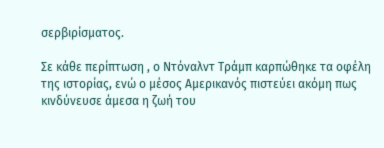σερβιρίσματος.

Σε κάθε περίπτωση , ο Ντόναλντ Τράμπ καρπώθηκε τα οφέλη της ιστορίας, ενώ ο μέσος Αμερικανός πιστεύει ακόμη πως κινδύνευσε άμεσα η ζωή του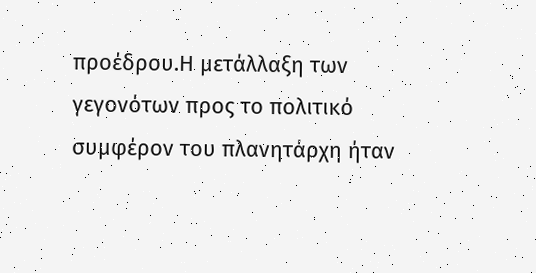προέδρου.Η μετάλλαξη των γεγονότων προς το πολιτικό συμφέρον του πλανητάρχη ήταν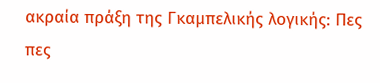ακραία πράξη της Γκαμπελικής λογικής: Πες πες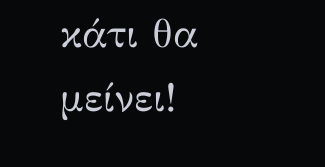κάτι θα μείνει!